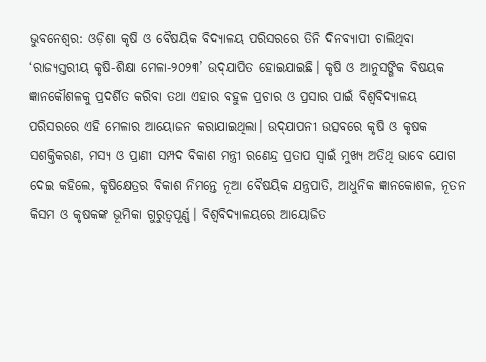ଭୁବନେଶ୍ବର: ଓଡ଼ିଶା କୃଷି ଓ ବୈଷୟିକ ବିଦ୍ୟାଳୟ ପରିସରରେ ତିନି ଦିନବ୍ୟାପୀ ଚାଲିଥିବା ‘ରାଜ୍ୟସ୍ତରୀୟ କୃଷି-ଶିକ୍ଷା ମେଳା-୨୦୨୩’ ଉଦ୍‌ଯାପିତ ହୋଇଯାଇଛି। କୃଷି ଓ ଆନୁସଙ୍ଗିକ ବିଷୟକ ଜ୍ଞାନକୌଶଳକୁ ପ୍ରଦର୍ଶିତ କରିବା ତଥା ଏହାର ବହୁଳ ପ୍ରଚାର ଓ ପ୍ରସାର ପାଇଁ ବିଶ୍ବବିଦ୍ୟାଳୟ ପରିସରରେ ଏହି ମେଳାର ଆୟୋଜନ କରାଯାଇଥିଲା। ଉଦ‌୍‌ଯାପନୀ ଉତ୍ସବରେ କୃଷି ଓ କୃଷକ ସଶକ୍ତିକରଣ, ମସ୍ୟ ଓ ପ୍ରାଣୀ ସମ୍ପଦ ବିକାଶ ମନ୍ତ୍ରୀ ରଣେନ୍ଦ୍ର ପ୍ରତାପ ସ୍ବାଇଁ ମୁଖ୍ୟ ଅତିଥି ଭାବେ ଯୋଗ ଦେଇ କହିଲେ, କୃଷିକ୍ଷେତ୍ରର ବିକାଶ ନିମନ୍ତେ ନୂଆ ବୈଷୟିକ ଯନ୍ତ୍ରପାତି, ଆଧୁନିକ ଜ୍ଞାନକୋଶଳ, ନୂତନ କିସମ ଓ କୃଷକଙ୍କ ଭୂମିକା ଗୁରୁତ୍ବପୂର୍ଣ୍ଣ। ବିଶ୍ବବିଦ୍ୟାଳୟରେ ଆୟୋଜିତ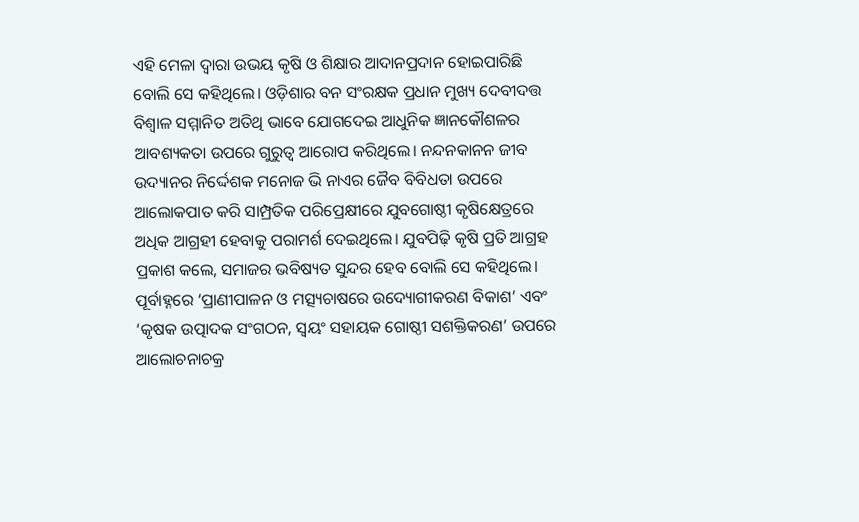ଏହି ମେଳା ଦ୍ବାରା ଉଭୟ କୃଷି ଓ ଶିକ୍ଷାର ଆଦାନପ୍ରଦାନ ହୋଇପାରିଛି ବୋଲି ସେ କହିଥିଲେ। ଓଡ଼ିଶାର ବନ ସଂରକ୍ଷକ ପ୍ରଧାନ ମୁଖ୍ୟ ଦେବୀଦତ୍ତ ବିଶ୍ବାଳ ସମ୍ମାନିତ ଅତିଥି ଭାବେ ଯୋଗଦେଇ ଆଧୁନିକ ଜ୍ଞାନକୌଶଳର ଆବଶ୍ୟକ‌ତା ଉପରେ ଗୁରୁତ୍ବ ଆରୋପ କରିଥିଲେ। ନନ୍ଦନକାନନ ଜୀବ ଉଦ୍ୟାନର ନିର୍ଦ୍ଦେଶକ ମନୋଜ ଭି ନାଏର ଜୈବ ବିବିଧତା ଉପରେ ଆଲୋକପାତ କରି ସାମ୍ପ୍ରତିକ ପରିପ୍ରେକ୍ଷୀରେ ଯୁବଗୋଷ୍ଠୀ କୃଷିକ୍ଷେତ୍ରରେ ଅଧିକ ଆଗ୍ରହୀ ହେବାକୁ ପରାମର୍ଶ ଦେଇଥିଲେ। ଯୁବପିଢ଼ି କୃଷି ପ୍ରତି ଆଗ୍ରହ ପ୍ରକାଶ କଲେ, ସମାଜର ଭବିଷ୍ୟତ ସୁନ୍ଦର ହେବ ବୋଲି ସେ କହିଥିଲେ। ପୂର୍ବାହ୍ନରେ ‘ପ୍ରାଣୀପାଳନ ଓ ମତ୍ସ୍ୟଚାଷରେ ଉଦ୍ୟୋଗୀକରଣ ବିକାଶ’ ଏବଂ ‘କୃଷକ ଉତ୍ପାଦକ ସଂଗଠନ, ସ୍ବୟଂ ସହାୟକ ଗୋଷ୍ଠୀ ସଶକ୍ତିକରଣ’ ଉପରେ ଆଲୋଚନାଚକ୍ର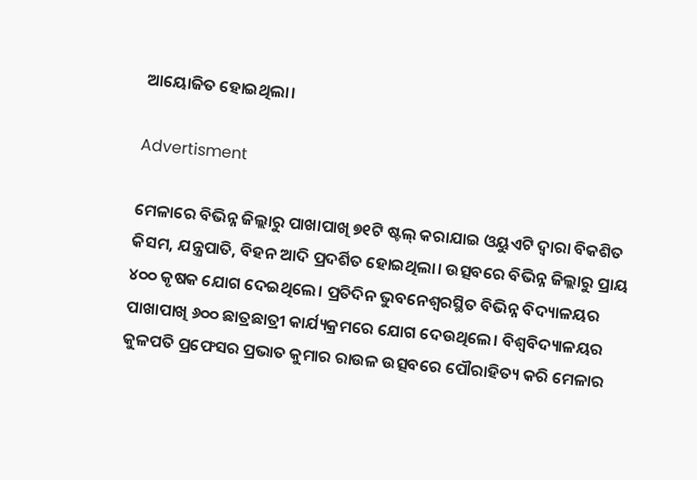ଆୟୋଜିତ ହୋଇଥିଲା।

Advertisment

ମେଳାରେ ବିଭିନ୍ନ ଜିଲ୍ଲାରୁ ପାଖାପାଖି ୭୧ଟି ଷ୍ଟଲ୍‌ କରାଯାଇ ଓୟୁଏଟି ଦ୍ବାରା ବିକଶିତ କିସମ, ଯନ୍ତ୍ରପାତି, ବିହନ ଆଦି ପ୍ରଦର୍ଶିତ ହୋଇଥିଲା। ଉତ୍ସବରେ ବିଭିନ୍ନ ଜିଲ୍ଲାରୁ ପ୍ରାୟ ୪୦୦ କୃଷକ ଯୋଗ ଦେଇଥିଲେ। ପ୍ରତିଦିନ ଭୁବନେଶ୍ୱରସ୍ଥିତ ବିଭିନ୍ନ ବିଦ୍ୟାଳୟର ପାଖାପାଖି ୬୦୦ ଛାତ୍ରଛାତ୍ରୀ କାର୍ଯ୍ୟକ୍ରମରେ ଯୋଗ ଦେଉଥିଲେ। ବିଶ୍ବବିଦ୍ୟାଳୟର କୁଳପତି ପ୍ରଫେସର ପ୍ରଭାତ କୁମାର ରାଉଳ ଉତ୍ସବରେ ପୌରାହିତ୍ୟ କରି ମେଳାର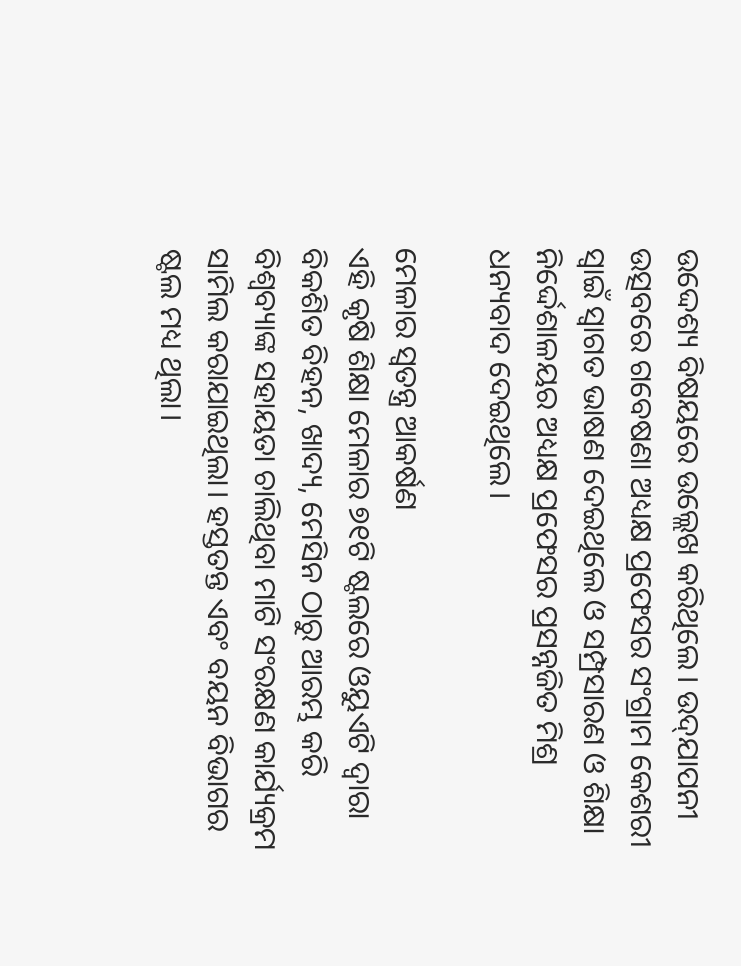ଉଦ୍ଦେଶ୍ୟ ବିଷୟରେ ଉଲ୍ଲେଖ କରିଥିଲେ। ଉଦ‌୍‌ଯାପନୀ ଉତ୍ସବରେ ଗବେଷଣା ଅଧ୍ୟକ୍ଷ ପ୍ରଫେସର ସଂଗ୍ରାମ କେଶରୀ ସ୍ବାଇଁ ସ୍ବାଗତ ଭାଷଣ ଦେଇଥିଲେ ଓ ସମ୍ପ୍ରସାରଣ ଓ ଶିକ୍ଷା ନିର୍ଦ୍ଦେଶାଳୟର ଅଧ୍ୟକ୍ଷ ପ୍ରଫେସର ପ୍ରସନ୍ନଜିତ ମିଶ୍ର ଧନ୍ୟବାଦ ଦେଇଥିଲେ।

ମେଳାର ସ୍ବତନ୍ତ୍ର ଆକର୍ଷଣ
ଏହି କୃଷି ଶିକ୍ଷା ମେଳାର ୭୧ଟି ଷ୍ଟଲରେ ଓୟୁଏଟି ଦ୍ବାରା ବିକଶିତ ବିହନ, ଖାଦ୍ୟ, ମେସିନ ଠାରୁ ଆରମ୍ଭ କରି ବିଶ୍ବବ୍ୟାଙ୍କ ସହାୟତା ଚାଲିଥିବା ମାଟି ସଂରକ୍ଷଣ କାର୍ଯ୍ୟକ୍ରମ ସାମିଲ କରାଯାଇଥିଲା। ହସ୍ତତନ୍ତ ଏବଂ ବୟନ ବିଭାଗର ଷ୍ଟଲ ମଧ୍ୟ ଥିଲା।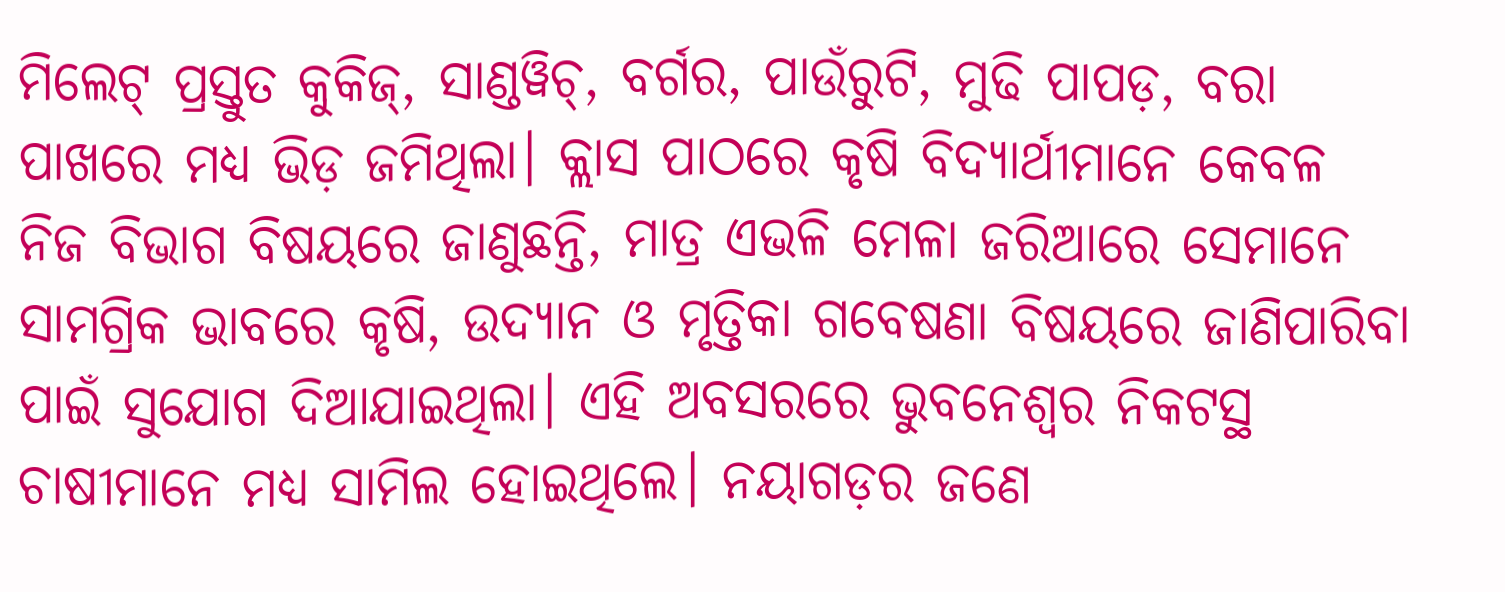ମିଲେଟ୍‌ ପ୍ରସ୍ତୁତ କୁକିଜ୍‌, ସାଣ୍ଡୱିଚ୍‌, ବର୍ଗର, ପାଉଁରୁଟି, ମୁଢି ପାପଡ଼, ବରା ପାଖରେ ମଧ୍ୟ ଭିଡ଼ ଜମିଥିଲା। କ୍ଲାସ ପାଠରେ କୃଷି ବିଦ୍ୟାର୍ଥୀମାନେ କେବଳ ନିଜ ବିଭାଗ ବିଷୟରେ ଜାଣୁଛନ୍ତି, ମାତ୍ର ଏଭଳି ମେଳା ଜରିଆରେ ସେମାନେ ସାମଗ୍ରିକ ଭାବରେ କୃଷି, ଉଦ୍ୟାନ ଓ ମୃତ୍ତିକା ଗବେଷଣା ବିଷୟରେ ଜାଣିପାରିବା ପାଇଁ ସୁଯୋଗ ଦିଆଯାଇଥିଲା। ଏହି ଅବସରରେ ଭୁବନେଶ୍ବର ନିକଟସ୍ଥ ଚାଷୀମାନେ ମଧ୍ୟ ସାମିଲ ହୋଇଥିଲେ। ନୟାଗଡ଼ର ଜଣେ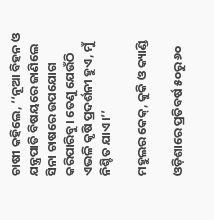ଚାଷୀ କହିଲେ, ‘‘ନୂଆ ବିହନ ଓ ଯନ୍ତ୍ରପାତି ବିଷୟରେ ଜାଣିଲେ ସିନା ଚାଷରେ ଉପଯୋଗ କରିପାରିବୁ। ତେଣୁ ଯେଉଁଠି ଏଭଳି କୃଷି ପ୍ରଦର୍ଶନୀ ହୁଏ, ମୁଁ ନିଶ୍ଚିତ ଯାଏ।’’

ମହୁଲର କେକ୍, କୁକି ଓ କ୍ୟାଣ୍ଡି

ଓଡ଼ିଶାରେ ପ୍ରତିବର୍ଷ ୫୦ରୁ ୬୦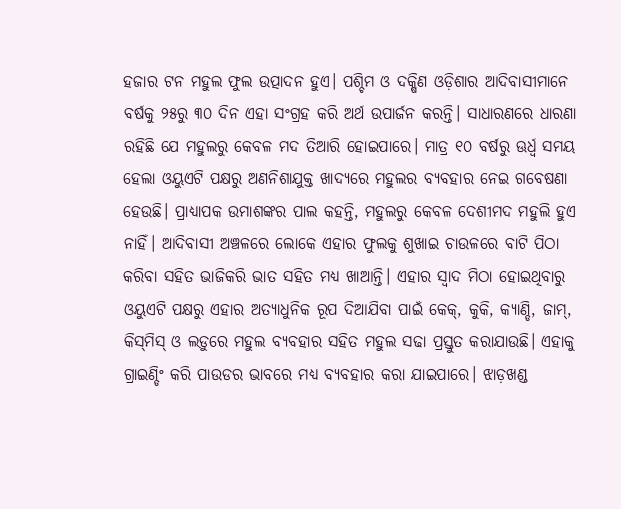ହଜାର ଟନ ମହୁଲ ଫୁଲ ଉତ୍ପାଦନ ହୁଏ। ପଶ୍ଚିମ ଓ ଦକ୍ଷିଣ ଓଡ଼ିଶାର ଆଦିବାସୀମାନେ ବର୍ଷକୁ ୨୫ରୁ ୩୦ ଦିନ ଏହା ସଂଗ୍ରହ କରି ଅର୍ଥ ଉପାର୍ଜନ କରନ୍ତି। ସାଧାରଣରେ ଧାରଣା ରହିଛି ଯେ ମହୁଲରୁ କେବଳ ମଦ ତିଆରି ହୋଇପାରେ। ମାତ୍ର ୧୦ ବର୍ଷରୁ ଊର୍ଧ୍ବ ସମୟ ହେଲା ଓୟୁଏଟି ପକ୍ଷରୁ ଅଣନିଶାଯୁକ୍ତ ଖାଦ୍ୟରେ ମହୁଲର ବ୍ୟବହାର ନେଇ ଗବେଷଣା ହେଉଛି। ପ୍ରାଧ୍ୟାପକ ଉମାଶଙ୍କର ପାଲ କହନ୍ତି, ମହୁଲରୁ କେବଳ ଦେଶୀମଦ ମହୁଲି ହୁଏ ନାହିଁ। ଆଦିବାସୀ ଅଞ୍ଚଳରେ ଲୋକେ ଏହାର ଫୁଲକୁ ଶୁଖାଇ ଚାଉଳରେ ବାଟି ପିଠା କରିବା ସହିତ ଭାଜିକରି ଭାତ ସହିତ ମଧ୍ୟ ଖାଆନ୍ତି। ଏହାର ସ୍ବାଦ ମିଠା ହୋଇଥିବାରୁ ଓୟୁଏଟି ପକ୍ଷରୁ ଏହାର ଅତ୍ୟାଧୁନିକ ରୂପ ଦିଆଯିବା ପାଇଁ କେକ୍‌, କୁକି, କ୍ୟାଣ୍ଡି, ଜାମ୍‌, କିସ୍‌ମିସ୍‌ ଓ ଲଡ଼ୁରେ ମହୁଲ ବ୍ୟବହାର ସହିତ ମହୁଲ ସଢା ପ୍ରସ୍ତୁତ କରାଯାଉଛି। ଏହାକୁ ଗ୍ରାଇଣ୍ଡିଂ କରି ପାଉଡର ଭାବରେ ମଧ୍ୟ ବ୍ୟବହାର କରା ଯାଇପାରେ। ଝାଡ଼ଖଣ୍ଡ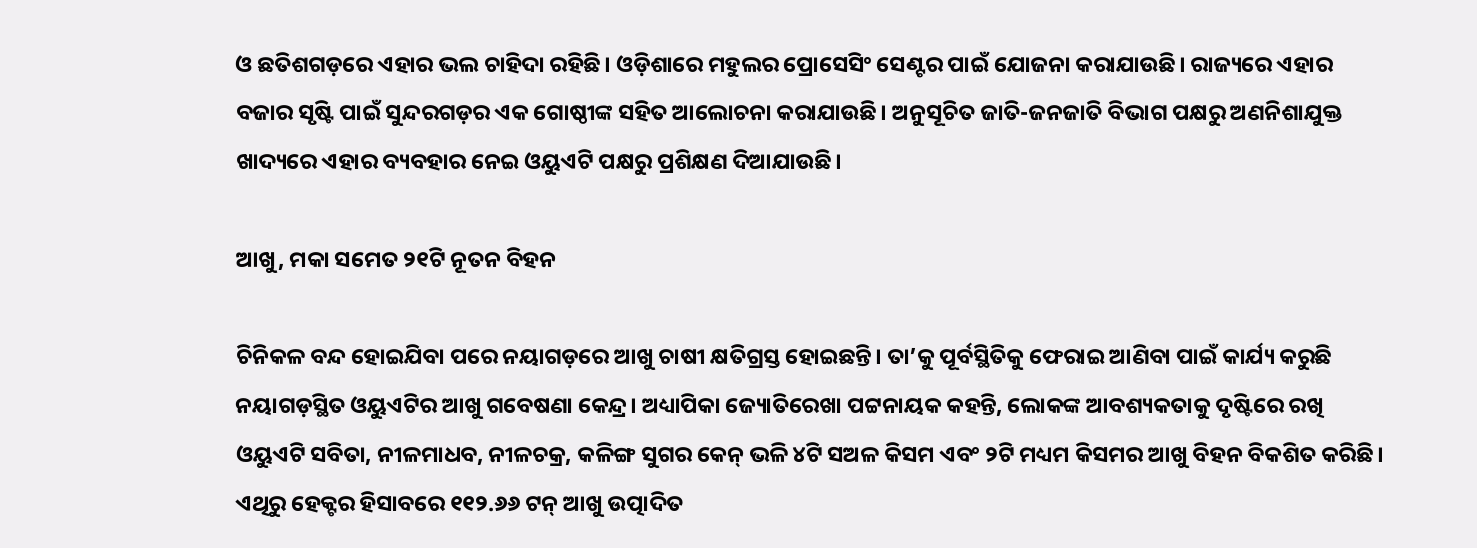ଓ ଛତିଶଗଡ଼ରେ ଏହାର ଭଲ ଚାହିଦା ରହିଛି। ଓଡ଼ିଶାରେ ମହୁଲର ପ୍ରୋସେସିଂ ସେଣ୍ଟର ପାଇଁ ଯୋଜନା କରାଯାଉଛି। ରାଜ୍ୟରେ ଏହାର ବଜାର ସୃଷ୍ଟି ପାଇଁ ସୁନ୍ଦରଗଡ଼ର ଏକ ଗୋଷ୍ଠୀଙ୍କ ସହିତ ଆଲୋଚନା କରାଯାଉଛି। ଅନୁସୂଚିତ ଜାତି-ଜନଜାତି ବିଭାଗ ପକ୍ଷରୁ ଅଣନିଶାଯୁକ୍ତ ଖାଦ୍ୟରେ ଏହାର ବ୍ୟବହାର ନେଇ ଓୟୁଏଟି ପକ୍ଷରୁ ପ୍ରଶିକ୍ଷଣ ଦିଆଯାଉଛି।

ଆଖୁ, ମକା ସମେତ ୨୧ଟି ନୂତନ ବିହନ

ଚିନିକଳ ବନ୍ଦ ହୋଇଯିବା ପରେ ନୟାଗଡ଼ରେ ଆଖୁ ଚାଷୀ କ୍ଷତିଗ୍ରସ୍ତ ହୋଇଛନ୍ତି। ତା’କୁ ପୂର୍ବସ୍ଥିତିକୁ ଫେରାଇ ଆଣିବା ପାଇଁ କାର୍ଯ୍ୟ କରୁଛି ନୟାଗଡ଼ସ୍ଥିତ ଓୟୁଏଟିର ଆଖୁ ଗବେଷଣା କେନ୍ଦ୍ର। ଅଧ୍ୟାପିକା ଜ୍ୟୋତିରେଖା ପଟ୍ଟନାୟକ କହନ୍ତି, ଲୋକଙ୍କ ଆବଶ୍ୟକତାକୁ ଦୃଷ୍ଟିରେ ରଖି ଓୟୁଏଟି ସବିତା, ନୀଳମାଧବ, ନୀଳଚକ୍ର, କଳିଙ୍ଗ ସୁଗର କେନ୍‌ ଭଳି ୪ଟି ସଅଳ କିସମ ଏବଂ ୨ଟି ମଧ୍ୟମ କିସମର ଆଖୁ ବିହନ ବିକଶିତ କରିଛି। ଏଥିରୁ ହେକ୍ଟର ହିସାବରେ ୧୧୨.୬୬ ଟନ୍‌ ଆଖୁ ଉତ୍ପାଦିତ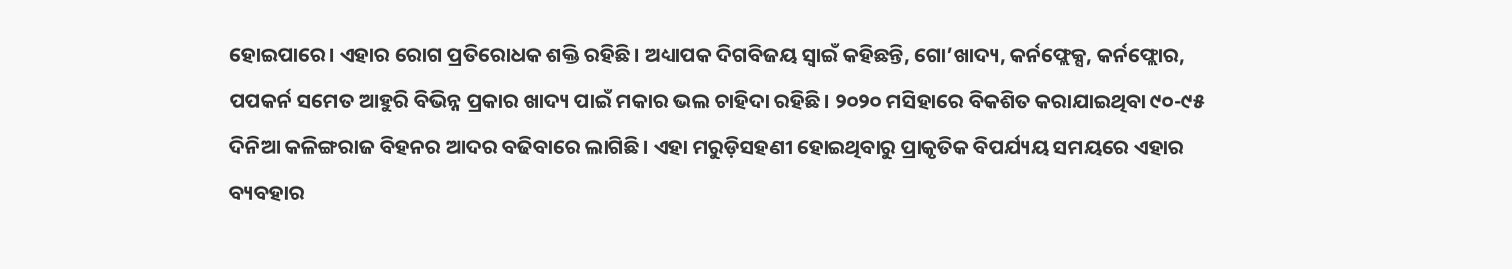ହୋଇପାରେ। ଏହାର ରୋଗ ପ୍ରତିରୋଧକ ଶକ୍ତି ରହିଛି। ଅଧ୍ୟାପକ ଦିଗବିଜୟ ସ୍ବାଇଁ କହିଛନ୍ତି, ଗୋ’ଖାଦ୍ୟ, କର୍ନଫ୍ଲେକ୍ସ, କର୍ନଫ୍ଲୋର, ପପକର୍ନ ସମେତ ଆହୁରି ବିଭିନ୍ନ ପ୍ରକାର ଖାଦ୍ୟ ପାଇଁ ମକାର ଭଲ ଚାହିଦା ରହିଛି। ୨୦୨୦ ମସିହାରେ ବିକଶିତ କରାଯାଇଥିବା ୯୦-୯୫ ଦିନିଆ କଳିଙ୍ଗରାଜ ବିହନର ଆଦର ବଢିବାରେ ଲାଗିଛି। ଏହା ମରୁଡ଼ିସହଣୀ ହୋଇଥିବାରୁ ପ୍ରାକୃତିକ ବିପର୍ଯ୍ୟୟ ସମୟରେ ଏହାର ବ୍ୟବହାର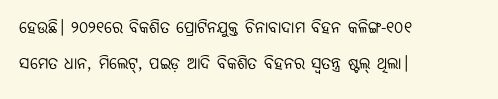ହେଉଛି। ୨୦୨୧ରେ ବିକଶିତ ପ୍ରୋଟିନଯୁକ୍ତ ଚିନାବାଦାମ ବିହନ କଳିଙ୍ଗ-୧୦୧ ସମେତ ଧାନ, ମିଲେଟ୍, ପଇଡ଼ ଆଦି ବିକଶିତ ବିହନର ସ୍ବତନ୍ତ୍ର ଷ୍ଟଲ୍‌ ଥିଲା।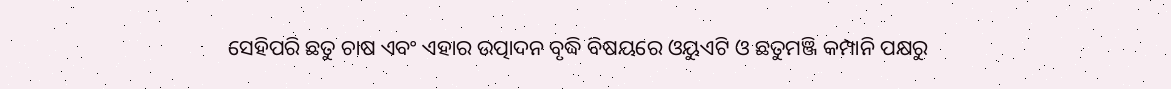ସେହିପରି ଛତୁ ଚାଷ ଏବଂ ଏହାର ଉତ୍ପାଦନ ବୃଦ୍ଧି ବିଷୟରେ ଓୟୁଏଟି ଓ ଛତୁମଞ୍ଜି କମ୍ପାନି ପକ୍ଷରୁ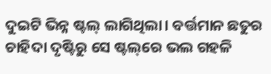ଦୁଇଟି ଭିନ୍ନ ଷ୍ଟଲ୍‌ ଲାଗିଥିଲା। ବର୍ତ୍ତମାନ ଛତୁର ଚାହିଦା ଦୃଷ୍ଟିରୁ ସେ ଷ୍ଟଲ୍‌ରେ ଭଲ ଗହଳି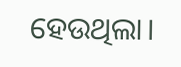ହେଉଥିଲା।